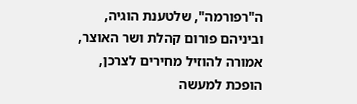ה"רפורמה", שלטענת הוגיה, וביניהם פורום קהלת ושר האוצר, אמורה להוזיל מחירים לצרכן, הופכת למעשה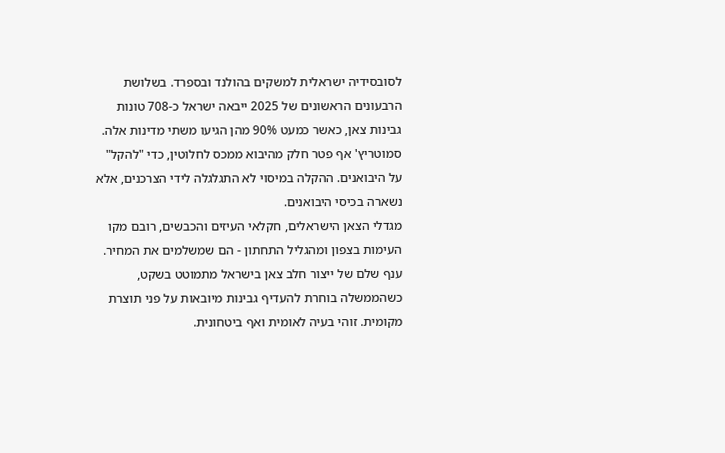לסובסידיה ישראלית למשקים בהולנד ובספרד. בשלושת הרבעונים הראשונים של 2025 ייבאה ישראל כ-708 טונות גבינות צאן, כאשר כמעט 90% מהן הגיעו משתי מדינות אלה. סמוטריץ' אף פטר חלק מהיבוא ממכס לחלוטין, כדי "להקל" על היבואנים. ההקלה במיסוי לא התגלגלה לידי הצרכנים, אלא נשארה בכיסי היבואנים.
מגדלי הצאן הישראלים, חקלאי העיזים והכבשים, רובם מקו העימות בצפון ומהגליל התחתון - הם שמשלמים את המחיר. ענף שלם של ייצור חלב צאן בישראל מתמוטט בשקט, כשהממשלה בוחרת להעדיף גבינות מיובאות על פני תוצרת מקומית. זוהי בעיה לאומית ואף ביטחונית.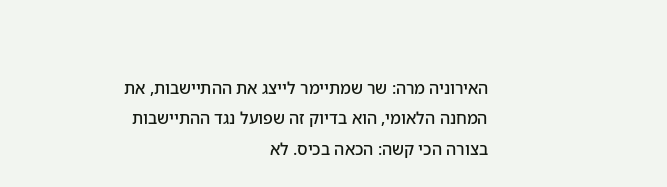האירוניה מרה: שר שמתיימר לייצג את ההתיישבות, את המחנה הלאומי, הוא בדיוק זה שפועל נגד ההתיישבות בצורה הכי קשה: הכאה בכיס. לא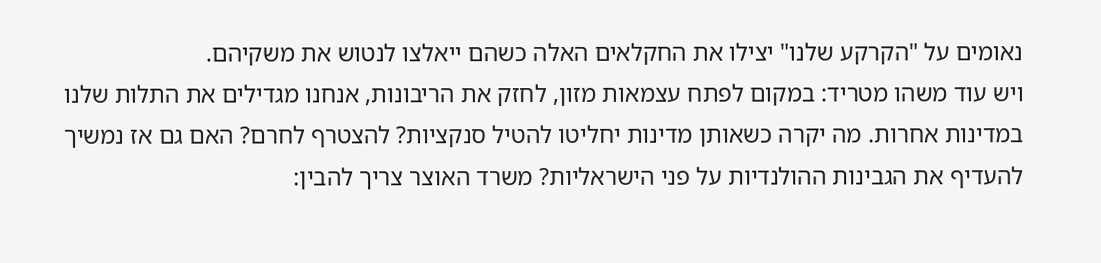נאומים על "הקרקע שלנו" יצילו את החקלאים האלה כשהם ייאלצו לנטוש את משקיהם.
ויש עוד משהו מטריד: במקום לפתח עצמאות מזון, לחזק את הריבונות, אנחנו מגדילים את התלות שלנו במדינות אחרות. מה יקרה כשאותן מדינות יחליטו להטיל סנקציות? להצטרף לחרם? האם גם אז נמשיך להעדיף את הגבינות ההולנדיות על פני הישראליות? משרד האוצר צריך להבין: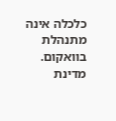כלכלה אינה מתנהלת בוואקום.
מדינת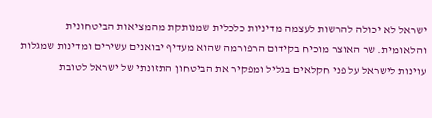ישראל לא יכולה להרשות לעצמה מדיניות כלכלית שמנותקת מהמציאות הביטחונית והלאומית. שר האוצר מוכיח בקידום הרפורמה שהוא מעדיף יבואנים עשירים ומדינות שמגלות עוינות לישראל על פני חקלאים בגליל ומפקיר את הביטחון התזונתי של ישראל לטובת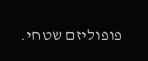פופוליזם שטחי.